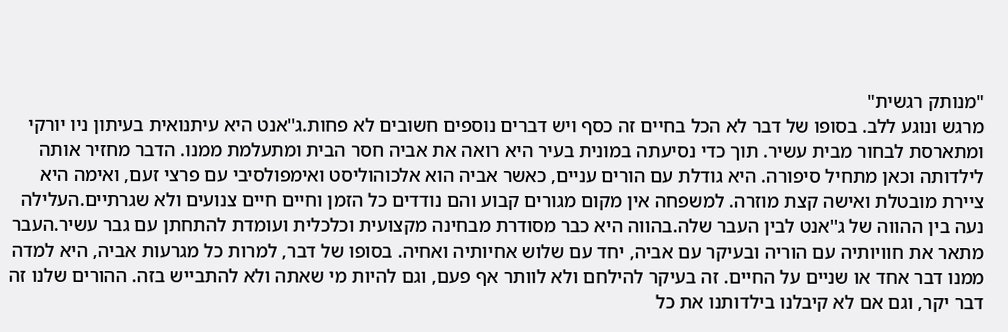"מנותק רגשית"
מרגש ונוגע ללב. בסופו של דבר לא הכל בחיים זה כסף ויש דברים נוספים חשובים לא פחות.ג''אנט היא עיתנואית בעיתון ניו יורקי ומתארסת לבחור מבית עשיר. תוך כדי נסיעתה במונית בעיר היא רואה את אביה חסר הבית ומתעלמת ממנו. הדבר מחזיר אותה לילדותה וכאן מתחיל סיפורה. היא גודלת עם הורים עניים, כאשר אביה הוא אלכוהוליסט ואימפולסיבי עם פרצי זעם, ואימה היא ציירת מובטלת ואישה קצת מוזרה. למשפחה אין מקום מגורים קבוע והם נודדים כל הזמן וחיים חיים צנועים ולא שגרתיים.העלילה נעה בין ההווה של ג''אנט לבין העבר שלה.בהווה היא כבר מסודרת מבחינה מקצועית וכלכלית ועומדת להתחתן עם גבר עשיר.העבר מתאר את חוויותיה עם הוריה ובעיקר עם אביה, יחד עם שלוש אחיותיה ואחיה. בסופו של דבר, למרות כל מגרעות אביה, היא למדה ממנו דבר אחד או שניים על החיים. זה בעיקר להילחם ולא לוותר אף פעם, וגם להיות מי שאתה ולא להתבייש בזה. ההורים שלנו זה דבר יקר, וגם אם לא קיבלנו בילדותנו את כל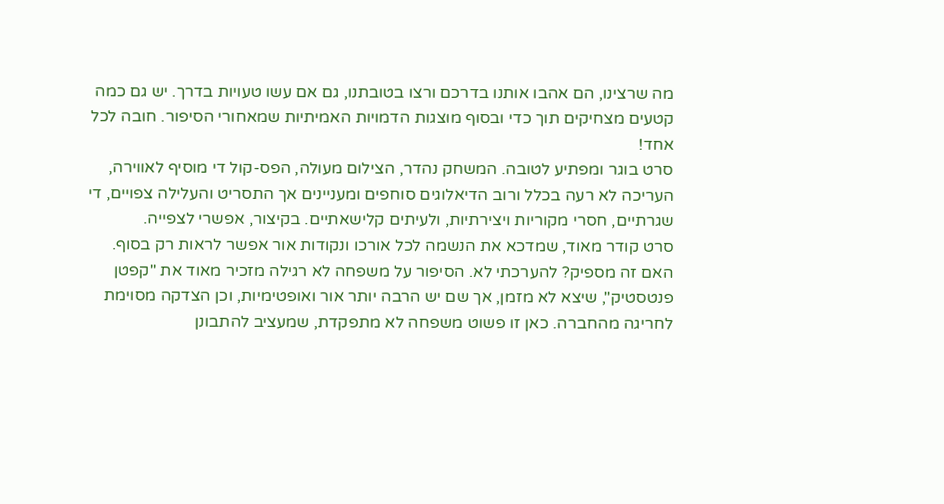מה שרצינו, הם אהבו אותנו בדרכם ורצו בטובתנו, גם אם עשו טעויות בדרך. יש גם כמה קטעים מצחיקים תוך כדי ובסוף מוצגות הדמויות האמיתיות שמאחורי הסיפור. חובה לכל אחד!
סרט בוגר ומפתיע לטובה. המשחק נהדר, הצילום מעולה, הפס-קול די מוסיף לאווירה, העריכה לא רעה בכלל ורוב הדיאלוגים סוחפים ומעניינים אך התסריט והעלילה צפויים, די שגרתיים, חסרי מקוריות ויצירתיות, ולעיתים קלישאתיים. בקיצור, אפשרי לצפייה.
סרט קודר מאוד, שמדכא את הנשמה לכל אורכו ונקודות אור אפשר לראות רק בסוף. האם זה מספיק? להערכתי לא. הסיפור על משפחה לא רגילה מזכיר מאוד את "קפטן פנטסטיק", שיצא לא מזמן, אך שם יש הרבה יותר אור ואופטימיות, וכן הצדקה מסוימת לחריגה מהחברה. כאן זו פשוט משפחה לא מתפקדת, שמעציב להתבונן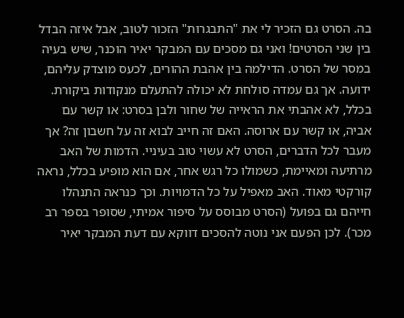בה. הסרט גם הזכיר לי את "התבגרות" הזכור לטוב, אבל איזה הבדל בין שני הסרטים! ואני גם מסכים עם המבקר יאיר הוכנר, שיש בעיה במסר של הסרט. הדילמה בין אהבת ההורים, לכעס מוצדק עליהם, ידועה. אך גם עמדה סולחת לא יכולה להתעלם מנקודות ביקורת. בכלל, לא אהבתי את הראייה של שחור ולבן בסרט: או קשר עם אביה, או קשר עם ארוסה. האם זה חייב לבוא זה על חשבון זה? אך מעבר לכל הדברים, הסרט לא עשוי טוב בעיניי. הדמות של האב מרתיעה ומאיימת, כשמולו כל רגש אחר, אם הוא מופיע בכלל, נראה קורקטי מאוד. האב מאפיל על כל הדמויות. וכך כנראה התנהלו חייהם גם בפועל (הסרט מבוסס על סיפור אמיתי, שסופר בספר רב מכר). לכן הפעם אני נוטה להסכים דווקא עם דעת המבקר יאיר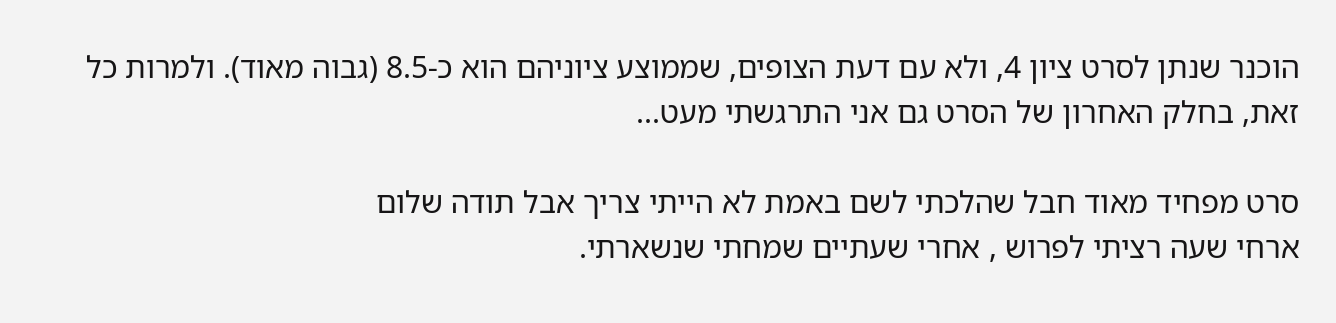הוכנר שנתן לסרט ציון 4, ולא עם דעת הצופים, שממוצע ציוניהם הוא כ-8.5 (גבוה מאוד). ולמרות כל זאת, בחלק האחרון של הסרט גם אני התרגשתי מעט...

סרט מפחיד מאוד חבל שהלכתי לשם באמת לא הייתי צריך אבל תודה שלום
ארחי שעה רציתי לפרוש , אחרי שעתיים שמחתי שנשארתי.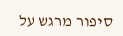סיפור מרגש על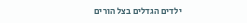ילדים הגדלים בצל הורים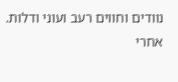נוודים וחווים רעב ועוני ודלות. אחרי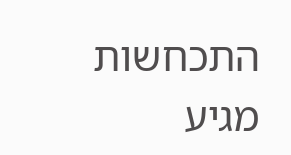התכחשות מגיע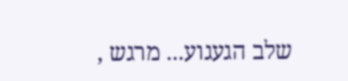שלב הגעגוע... מרגש ,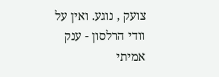צועק , נוגע. ואין על וודי הרלסון - ענק אמיתי